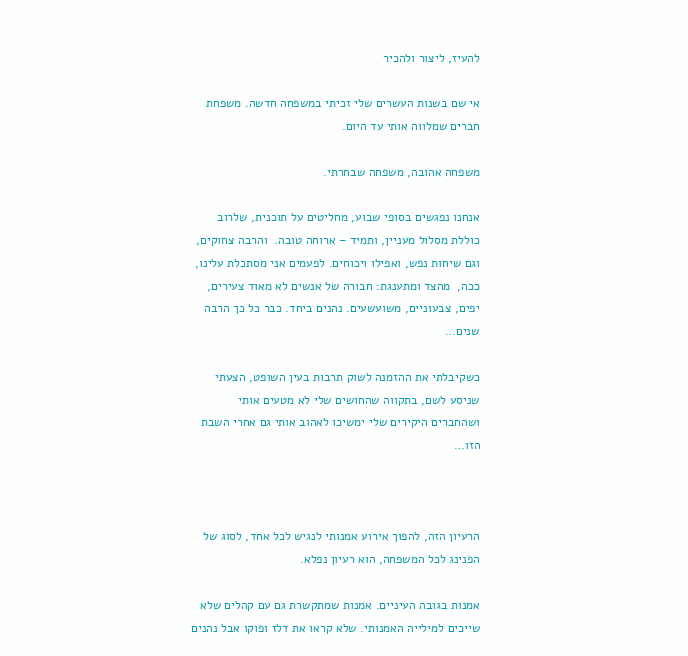להעיז, ליצור ולהכיר

אי שם בשנות העשרים שלי זכיתי במשפחה חדשה. משפחת חברים שמלווה אותי עד היום.

משפחה אהובה, משפחה שבחרתי.

אנחנו נפגשים בסופי שבוע, מחליטים על תוכנית, שלרוב כוללת מסלול מעניין, ותמיד – ארוחה טובה.  והרבה צחוקים, וגם שיחות נפש, ואפילו ויכוחים. לפעמים אני מסתכלת עלינו, ככה,  מהצד ומתענגת: חבורה של אנשים לא מאוד צעירים, יפים, צבעוניים, משועשעים. נהנים ביחד. כבר כל כך הרבה שנים…

כשקיבלתי את ההזמנה לשוק תרבות בעין השופט, הצעתי שניסע לשם, בתקווה שהחושים שלי לא מטעים אותי ושהחברים היקירים שלי ימשיכו לאהוב אותי גם אחרי השבת הזו…



הרעיון הזה, להפוך אירוע אמנותי לנגיש לכל אחד, לסוג של הפנינג לכל המשפחה, הוא רעיון נפלא.

אמנות בגובה העיניים. אמנות שמתקשרת גם עם קהלים שלא שייכים למילייה האמנותי. שלא קראו את דלז ופוקו אבל נהנים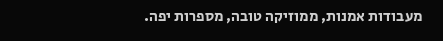מעבודות אמנות, ממוזיקה טובה, מספרות יפה.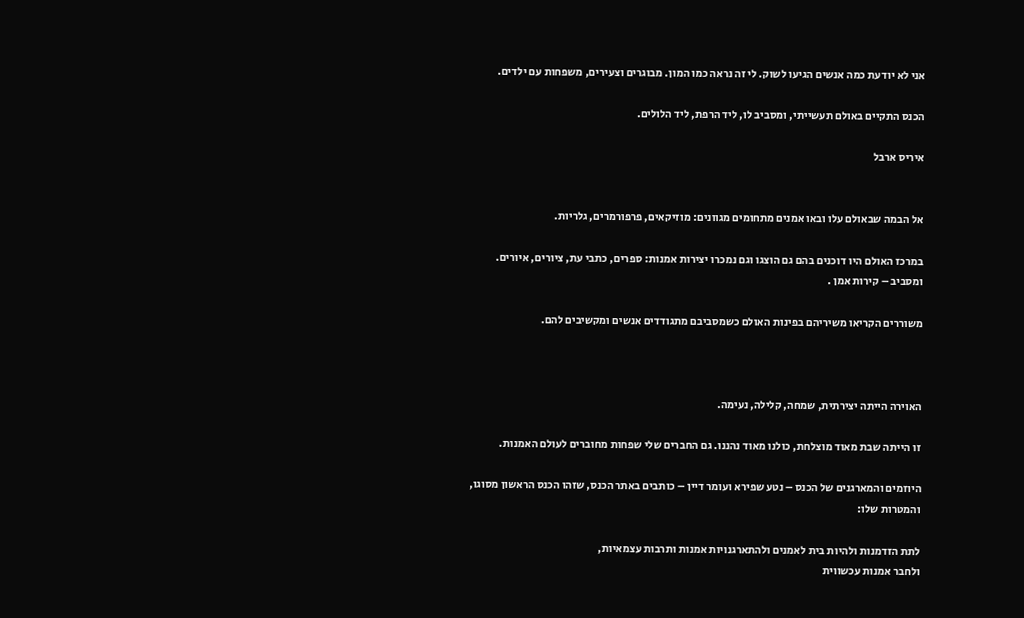אני לא יודעת כמה אנשים הגיעו לשוק. לי זה נראה כמו המון. מבוגרים וצעירים, משפחות עם ילדים.

הכנס התקיים באולם תעשייתי, ומסביב לו, ליד הרפת, ליד הלולים.

איריס ארבל


אל הבמה שבאולם עלו ובאו אמנים מתחומים מגוונים: מוזיקאים, פרפורמרים, גלריות.

במרכז האולם היו דוכנים בהם גם הוצגו וגם נמכרו יצירות אמנות: ספרים, כתבי עת, ציורים, איורים. ומסביב – קירות אמן .

משוררים הקריאו משיריהם בפינות האולם כשמסביבם מתגודדים אנשים ומקשיבים להם.



האוירה הייתה יצירתית, שמחה, קלילה, נעימה.

זו הייתה שבת מאוד מוצלחת, כולנו מאוד נהננו. גם החברים שלי שפחות מחוברים לעולם האמנות.

היוזמים והמארגנים של הכנס – נטע שפירא ועומר דיין – כותבים באתר הכנס, שזהו הכנס הראשון מסוגו, והמטרות שלו:

לתת הזדמנות ולהיות בית לאמנים ולהתארגנויות אמנות ותרבות עצמאיות,
ולחבר אמנות עכשווית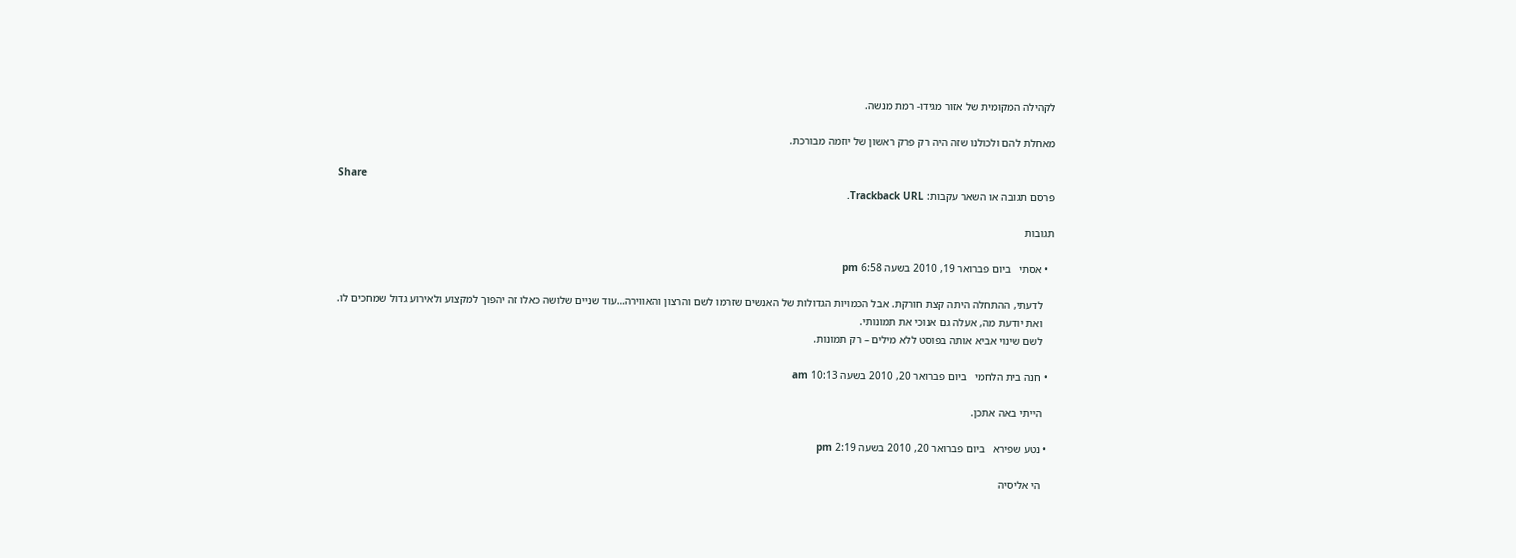לקהילה המקומית של אזור מגידו- רמת מנשה.

מאחלת להם ולכולנו שזה היה רק פרק ראשון של יוזמה מבורכת.

Share
פרסם תגובה או השאר עקבות: Trackback URL.

תגובות

  • אסתי   ביום פברואר 19, 2010 בשעה 6:58 pm

    לדעתי, ההתחלה היתה קצת חורקת. אבל הכמויות הגדולות של האנשים שזרמו לשם והרצון והאווירה…עוד שניים שלושה כאלו זה יהפוך למקצוע ולאירוע גדול שמחכים לו.
    ואת יודעת מה, אעלה גם אנוכי את תמונותי.
    לשם שינוי אביא אותה בפוסט ללא מילים – רק תמונות.

  • חנה בית הלחמי   ביום פברואר 20, 2010 בשעה 10:13 am

    הייתי באה אתכן.

  • נטע שפירא   ביום פברואר 20, 2010 בשעה 2:19 pm

    הי אליסיה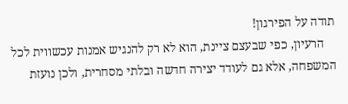תודה על הפירגון!
    הרעיון, כפי שבעצם ציינת, הוא לא רק להנגיש אמנות עכשווית לכל המשפחה, אלא גם לעודד יצירה חדשה ובלתי מסחרית, ולכן נועזת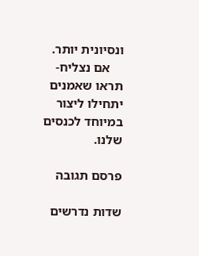ונסיונית יותר.
    אם נצליח- תראו שאמנים יתחילו ליצור במיוחד לכנסים שלנו.

פרסם תגובה

שדות נדרשים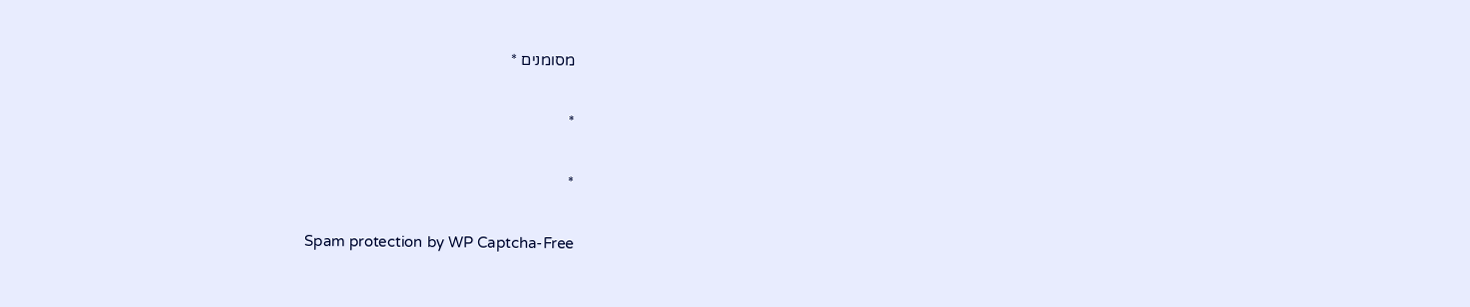מסומנים *

*

*

Spam protection by WP Captcha-Free